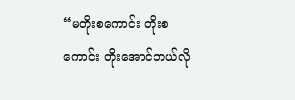“မတိုးစကောင်း တိုးစကောင်း တိုးအောင်ဘယ်လို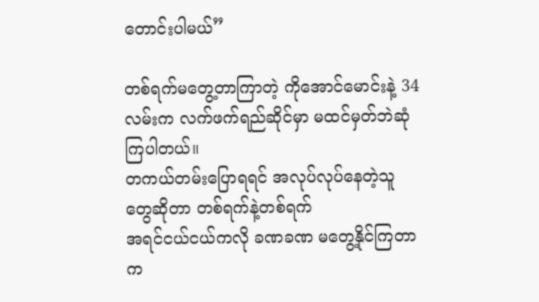တောင်းပါမယ်”

တစ်ရက်မတွေ့တာကြာတဲ့ ကိုအောင်မောင်းနဲ့ 34လမ်းက လက်ဖက်ရည်ဆိုင်မှာ မထင်မှတ်ဘဲဆုံကြပါတယ်။
တကယ်တမ်းပြောရရင် အလုပ်လုပ်နေတဲ့သူတွေဆိုတာ တစ်ရက်နဲ့တစ်ရက်
အရင်ငယ်ငယ်ကလို ခဏခဏ မတွေ့နိုင်ကြတာက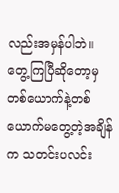လည်းအမှန်ပါဘဲ။
တွေ့ကြပြီဆိုတော့မှ တစ်ယောက်နဲ့တစ်ယောက်မတွေ့တဲ့အချိန်က သတင်းပလင်း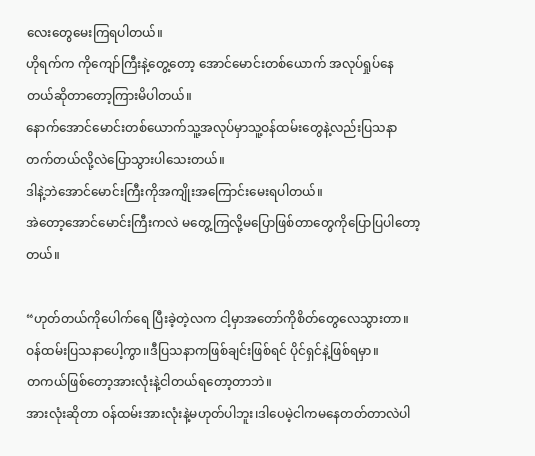လေးတွေမေးကြရပါတယ်။
ဟိုရက်က ကိုကျော်ကြီးနဲ့တွေ့တော့ အောင်မောင်းတစ်ယောက် အလုပ်ရှုပ်နေတယ်ဆိုတာတော့ကြားမိပါတယ်။
နောက်အောင်မောင်းတစ်ယောက်သူ့အလုပ်မှာသူ့ဝန်ထမ်းတွေနဲ့လည်းပြသနာတက်တယ်လို့လဲပြောသွားပါသေးတယ်။
ဒါနဲ့ဘဲအောင်မောင်းကြီးကိုအကျိုးအကြောင်းမေးရပါတယ်။
အဲတော့အောင်မောင်းကြီးကလဲ မတွေ့ကြလို့မပြောဖြစ်တာတွေကိုပြောပြပါတော့တယ်။

“ဟုတ်တယ်ကိုပေါက်ရေ ပြီးခဲ့တဲ့လက ငါ့မှာအတော်ကိုစိတ်တွေလေသွားတာ။
ဝန်ထမ်းပြသနာပေါ့ကွာ၊၊ဒီပြသနာကဖြစ်ချင်းဖြစ်ရင် ပိုင်ရှင်နဲ့ဖြစ်ရမှာ။
တကယ်ဖြစ်တော့အားလုံးနဲ့ငါတယ်ရတော့တာဘဲ။
အားလုံးဆိုတာ ဝန်ထမ်းအားလုံးနဲ့မဟုတ်ပါဘူး၊ဒါပေမဲ့ငါကမနေတတ်တာလဲပါ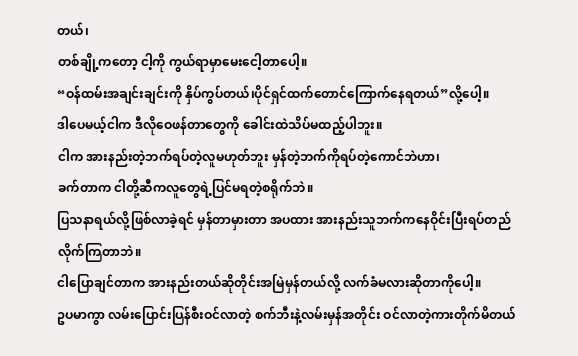တယ်၊
တစ်ချို့ကတော့ ငါ့ကို ကွယ်ရာမှာမေးငေါ့တာပေါ့။
“ဝန်ထမ်းအချင်းချင်းကို နှိပ်ကွပ်တယ်၊ပိုင်ရှင်ထက်တောင်ကြောက်နေရတယ်”လို့ပေါ့။
ဒါပေမယ့်ငါက ဒီလိုဝေဖန်တာတွေကို ခေါင်းထဲသိပ်မထည့်ပါဘူး။
ငါက အားနည်းတဲ့ဘက်ရပ်တဲ့လူမဟုတ်ဘူး မှန်တဲ့ဘက်ကိုရပ်တဲ့ကောင်ဘဲဟာ၊
ခက်တာက ငါတို့ဆီကလူတွေရဲ့ပြင်မရတဲ့စရိုက်ဘဲ။
ပြသနာရယ်လို့ဖြစ်လာခဲ့ရင် မှန်တာမှားတာ အပထား အားနည်းသူဘက်ကနေဝိုင်းပြီးရပ်တည်လိုက်ကြတာဘဲ။
ငါပြောချင်တာက အားနည်းတယ်ဆိုတိုင်းအမြဲမှန်တယ်လို့ လက်ခံမလားဆိုတာကိုပေါ့။
ဥပမာကွာ လမ်းပြောင်းပြန်စီးဝင်လာတဲ့ စက်ဘီးနဲ့လမ်းမှန်အတိုင်း ဝင်လာတဲ့ကားတိုက်မိတယ်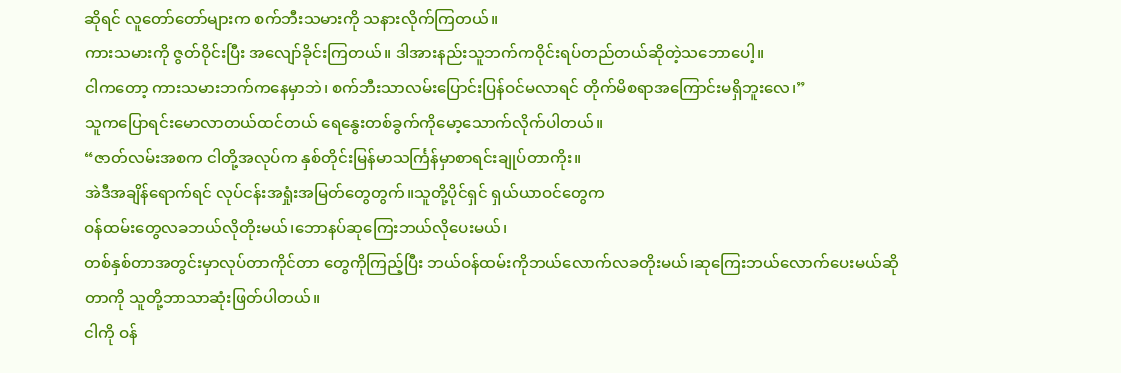ဆိုရင် လူတော်တော်များက စက်ဘီးသမားကို သနားလိုက်ကြတယ်။
ကားသမားကို ဇွတ်ဝိုင်းပြီး အလျော်ခိုင်းကြတယ်။ ဒါအားနည်းသူဘက်ကဝိုင်းရပ်တည်တယ်ဆိုတဲ့သဘောပေါ့။
ငါကတော့ ကားသမားဘက်ကနေမှာဘဲ၊ စက်ဘီးသာလမ်းပြောင်းပြန်ဝင်မလာရင် တိုက်မိစရာအကြောင်းမရှိဘူးလေ၊”
သူကပြောရင်းမောလာတယ်ထင်တယ် ရေနွေးတစ်ခွက်ကိုမော့သောက်လိုက်ပါတယ်။
“ဇာတ်လမ်းအစက ငါတို့အလုပ်က နှစ်တိုင်းမြန်မာသင်္ကြန်မှာစာရင်းချုပ်တာကိုး။
အဲဒီအချိန်ရောက်ရင် လုပ်ငန်းအရှုံးအမြတ်တွေတွက်။သူတို့ပိုင်ရှင် ရှယ်ယာဝင်တွေက
ဝန်ထမ်းတွေလခဘယ်လိုတိုးမယ်၊ဘောနပ်ဆုကြေးဘယ်လိုပေးမယ်၊
တစ်နှစ်တာအတွင်းမှာလုပ်တာကိုင်တာ တွေကိုကြည့်ပြီး ဘယ်ဝန်ထမ်းကိုဘယ်လောက်လခတိုးမယ်၊ဆုကြေးဘယ်လောက်ပေးမယ်ဆိုတာကို သူတို့ဘာသာဆုံးဖြတ်ပါတယ်။
ငါကို ဝန်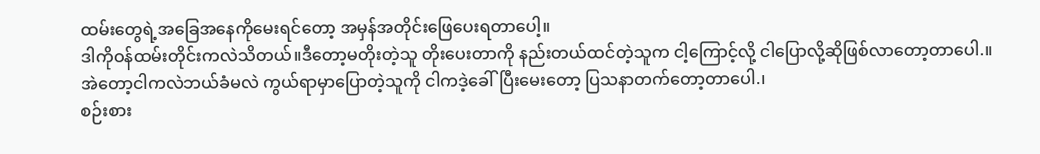ထမ်းတွေရဲ့အခြေအနေကိုမေးရင်တော့ အမှန်အတိုင်းဖြေပေးရတာပေါ့။
ဒါကိုဝန်ထမ်းတိုင်းကလဲသိတယ်။ဒီတော့မတိုးတဲ့သူ တိုးပေးတာကို နည်းတယ်ထင်တဲ့သူက ငါ့ကြောင့်လို့ ငါပြောလို့ဆိုဖြစ်လာတော့တာပေါ.။
အဲတော့ငါကလဲဘယ်ခံမလဲ ကွယ်ရာမှာပြောတဲ့သူကို ငါကဒဲ့ခေါ်ပြီးမေးတော့ ပြသနာတက်တော့တာပေါ.၊
စဉ်းစား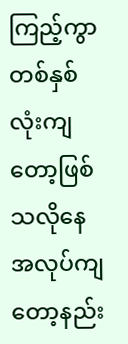ကြည့်ကွာ တစ်နှစ်လုံးကျတော့ဖြစ်သလိုနေ အလုပ်ကျတော့နည်း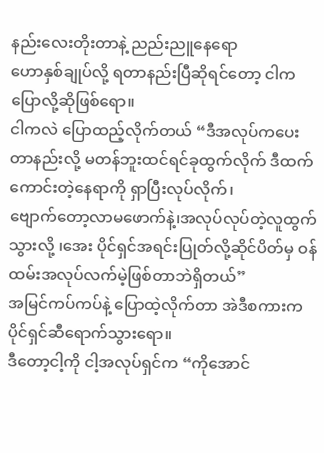နည်းလေးတိုးတာနဲ့ ညည်းညူနေရော
ဟောနှစ်ချုပ်လို့ ရတာနည်းပြီဆိုရင်တော့ ငါက ပြောလို့ဆိုဖြစ်ရော။
ငါကလဲ ပြောထည့်လိုက်တယ် “ဒီအလုပ်ကပေးတာနည်းလို့ မတန်ဘူးထင်ရင်ခုထွက်လိုက် ဒီထက်ကောင်းတဲ့နေရာကို ရှာပြီးလုပ်လိုက်၊
ဗျောက်တော့လာမဖောက်နဲ့၊အလုပ်လုပ်တဲ့လူထွက်သွားလို့ ၊အေး ပိုင်ရှင်အရင်းပြုတ်လို့ဆိုင်ပိတ်မှ ဝန်ထမ်းအလုပ်လက်မဲ့ဖြစ်တာဘဲရှိတယ်”
အမြင်ကပ်ကပ်နဲ့ ပြောထဲ့လိုက်တာ အဲဒီစကားက ပိုင်ရှင်ဆီရောက်သွားရော။
ဒီတော့ငါ့ကို ငါ့အလုပ်ရှင်က “ကိုအောင်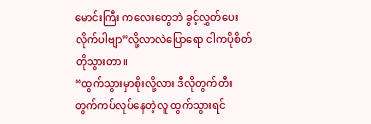မောင်းကြီး ကလေးတွေဘဲ ခွင့်လွှတ်ပေးလိုက်ပါဗျာ”လို့လာလဲပြောရော ငါကပိုစိတ်တိုသွားတာ။
“ထွက်သွားမှာစိုးလို့လား ဒီလိုတွက်တီးတွက်ကပ်လုပ်နေတဲ့လူ ထွက်သွားရင်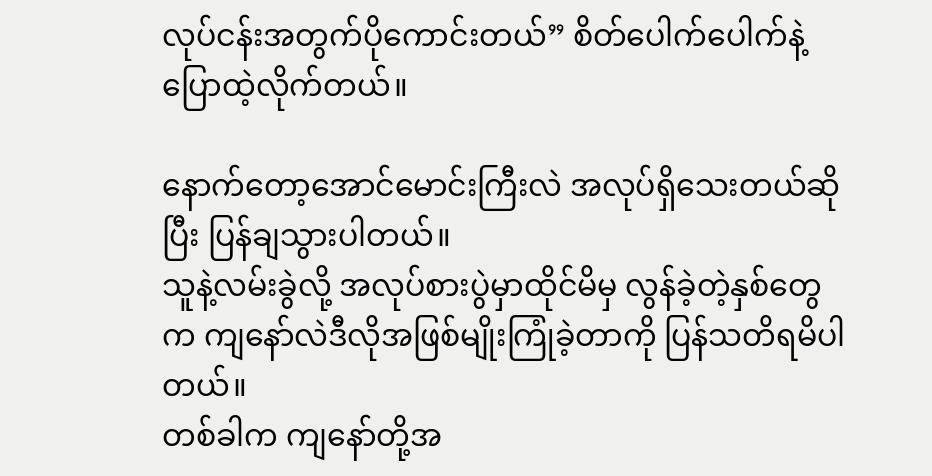လုပ်ငန်းအတွက်ပိုကောင်းတယ်” စိတ်ပေါက်ပေါက်နဲ့ပြောထဲ့လိုက်တယ်။

နောက်တော့အောင်မောင်းကြီးလဲ အလုပ်ရှိသေးတယ်ဆိုပြီး ပြန်ချသွားပါတယ်။
သူနဲ့လမ်းခွဲလို့ အလုပ်စားပွဲမှာထိုင်မိမှ လွန်ခဲ့တဲ့နှစ်တွေက ကျနော်လဲဒီလိုအဖြစ်မျိုးကြုံခဲ့တာကို ပြန်သတိရမိပါတယ်။
တစ်ခါက ကျနော်တို့အ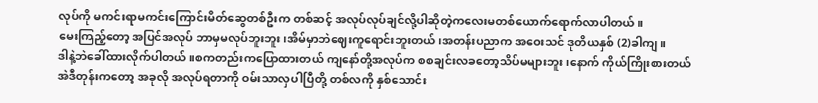လုပ်ကို မကင်းရာမကင်းကြောင်းမိတ်ဆွေတစ်ဦးက တစ်ဆင့် အလုပ်လုပ်ချင်လို့ပါဆိုတဲ့ကလေးမတစ်ယောက်ရောက်လာပါတယ်။
မေးကြည့်တော့ အပြင်အလုပ် ဘာမှမလုပ်ဘူးဘူး၊အိမ်မှာဘဲဈေးကူရောင်းဘူးတယ်၊အတန်းပညာက အဝေးသင် ဒုတိယနှစ် (2)ခါကျ။
ဒါနဲ့ဘဲခေါ်ထားလိုက်ပါတယ်။စကတည်းကပြောထားတယ် ကျနော်တို့အလုပ်က စစချင်းလခတော့သိပ်မများဘူး၊နောက် ကိုယ်ကြိုးစားတယ်
အဲဒီတုန်းကတော့ အခုလို အလုပ်ရတာကို ဝမ်းသာလှပါပြီတို့ တစ်လကို နှစ်သောင်း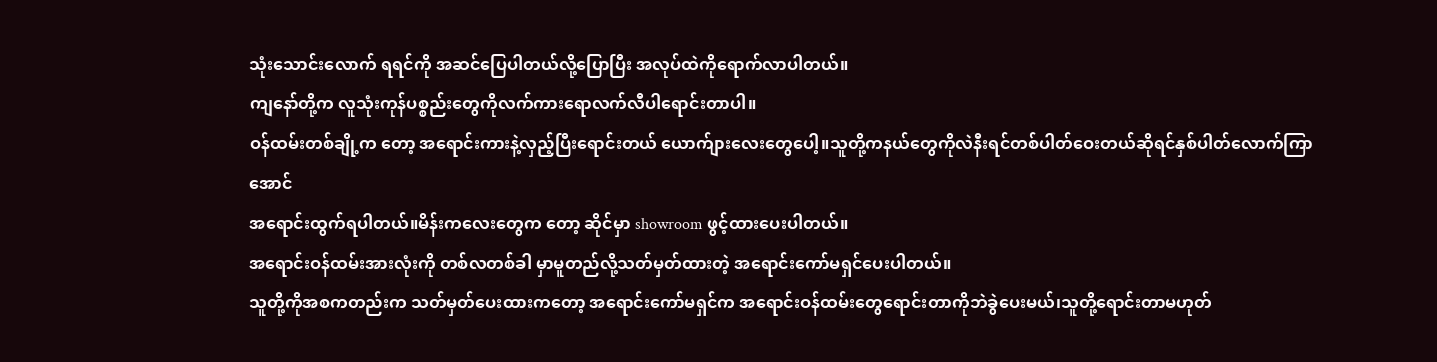သုံးသောင်းလောက် ရရင်ကို အဆင်ပြေပါတယ်လို့ပြောပြီး အလုပ်ထဲကိုရောက်လာပါတယ်။
ကျနော်တို့က လူသုံးကုန်ပစ္စည်းတွေကိုလက်ကားရောလက်လီပါရောင်းတာပါ။
ဝန်ထမ်းတစ်ချို့က တော့ အရောင်းကားနဲ့လှည့်ပြီးရောင်းတယ် ယောက်ျားလေးတွေပေါ့။သူတို့ကနယ်တွေကိုလဲနီးရင်တစ်ပါတ်ဝေးတယ်ဆိုရင်နှစ်ပါတ်လောက်ကြာအောင်
အရောင်းထွက်ရပါတယ်။မိန်းကလေးတွေက တော့ ဆိုင်မှာ showroom ဖွင့်ထားပေးပါတယ်။
အရောင်းဝန်ထမ်းအားလုံးကို တစ်လတစ်ခါ မှာမူတည်လို့သတ်မှတ်ထားတဲ့ အရောင်းကော်မရှင်ပေးပါတယ်။
သူတို့ကိုအစကတည်းက သတ်မှတ်ပေးထားကတော့ အရောင်းကော်မရှင်က အရောင်းဝန်ထမ်းတွေရောင်းတာကိုဘဲခွဲပေးမယ်၊သူတို့ရောင်းတာမဟုတ်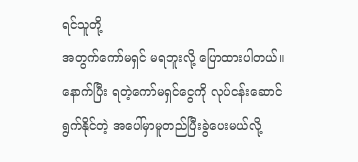ရင်သူတို့
အတွက်ကော်မရှင် မရဘူးလို့ ပြောထားပါတယ်။
နောက်ပြီး ရတဲ့ကော်မရှင်ငွေကို လုပ်ငန်းဆောင်ရွက်နိုင်တဲ့ အပေါ်မှာမူတည်ပြီးခွဲပေးမယ်လို့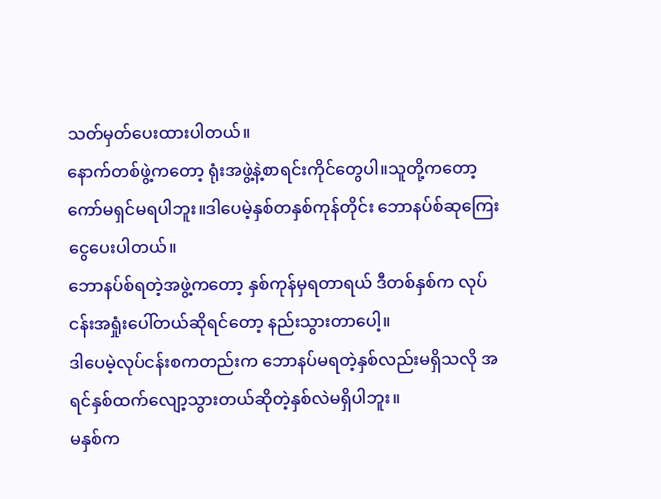သတ်မှတ်ပေးထားပါတယ်။
နောက်တစ်ဖွဲ့ကတော့ ရုံးအဖွဲ့နဲ့စာရင်းကိုင်တွေပါ။သူတို့ကတော့ ကော်မရှင်မရပါဘူး။ဒါပေမဲ့နှစ်တနှစ်ကုန်တိုင်း ဘောနပ်စ်ဆုကြေးငွေပေးပါတယ်။
ဘောနပ်စ်ရတဲ့အဖွဲ့ကတော့ နှစ်ကုန်မှရတာရယ် ဒီတစ်နှစ်က လုပ်ငန်းအရှုံးပေါ်တယ်ဆိုရင်တော့ နည်းသွားတာပေါ့။
ဒါပေမဲ့လုပ်ငန်းစကတည်းက ဘောနပ်မရတဲ့နှစ်လည်းမရှိသလို အရင်နှစ်ထက်လျော့သွားတယ်ဆိုတဲ့နှစ်လဲမရှိပါဘူး။
မနှစ်က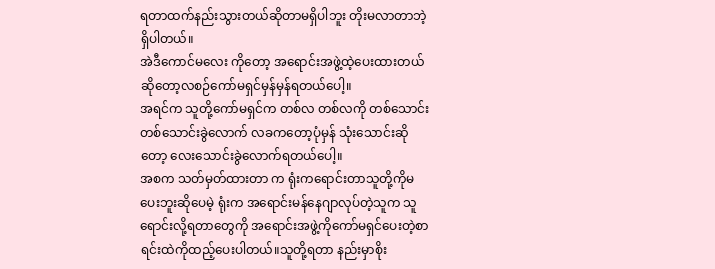ရတာထက်နည်းသွားတယ်ဆိုတာမရှိပါဘူး တိုးမလာတာဘဲ့ရှိပါတယ်။
အဲဒီကောင်မလေး ကိုတော့ အရောင်းအဖွဲ့ထဲ့ပေးထားတယ်ဆိုတော့လစဉ်ကော်မရှင်မှန်မှန်ရတယ်ပေါ့။
အရင်က သူတို့ကော်မရှင်က တစ်လ တစ်လကို တစ်သောင်း တစ်သောင်းခွဲလောက် လခကတော့ပုံမှန် သုံးသောင်းဆိုတော့ လေးသောင်းခွဲလောက်ရတယ်ပေါ့။
အစက သတ်မှတ်ထားတာ က ရုံးကရောင်းတာသူတို့ကိုမပေးဘူးဆိုပေမဲ့ ရုံးက အရောင်းမန်နေဂျာလုပ်တဲ့သူက သူရောင်းလို့ရတာတွေကို အရောင်းအဖွဲ့ကိုကော်မရှင်ပေးတဲ့စာရင်းထဲကိုထည့်ပေးပါတယ်။သူတို့ရတာ နည်းမှာစိုး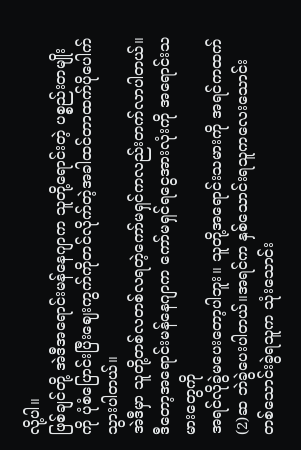လို့ပါ။
ဖြစ်ချင်တို့ အဲဒီအရောင်းမန်နေဂျာက သူတို့ရောင်းတဲ့ ပစ္စည်းတမျိုးကို ပုံစံပြောင်းပြီးဈေးကွက်ကိုတင်လိုက်တဲ့အခါထင်တာထက်ပိုပေါက်သွားပါတယ်။
အဲဒီမှာ သူတို့တစ်လတစ်လရတဲ့ကော်မရှင်ကလည်းတက်လာပါတယ်။ဒီတော့အရောင်းမန်နေဂျာက ကော်မရှင်ရငွေအားလုံးကို အရောင်းသမားတွေကို
အရင်လိုခွဲမပေးတော့ပါဘူး။ သူတို့အရောင်းသမားကို အရင်ကထက်(2)ဆ ဘဲခွဲပေးပါတယ်။အရင်က နှစ်သောင်းရသူကလေးသောင်း တစ်သောင်းခွဲရသူက သုံးသောင်း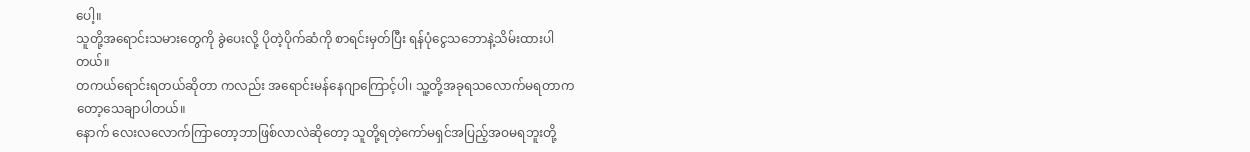ပေါ့။
သူတို့အရောင်းသမားတွေကို ခွဲပေးလို့ ပိုတဲ့ပိုက်ဆံကို စာရင်းမှတ်ပြီး ရန်ပုံငွေသဘောနဲ့သိမ်းထားပါတယ်။
တကယ်ရောင်းရတယ်ဆိုတာ ကလည်း အရောင်းမန်နေဂျာကြောင့်ပါ၊ သူ့တို့အခုရသလောက်မရတာကတော့သေချာပါတယ်။
နောက် လေးလလောက်ကြာတော့ဘာဖြစ်လာလဲဆိုတော့ သူတို့ရတဲ့ကော်မရှင်အပြည့်အဝမရဘူးတို့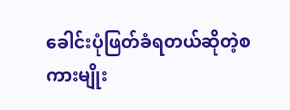ခေါင်းပုံဖြတ်ခံရတယ်ဆိုတဲ့စကားမျိုး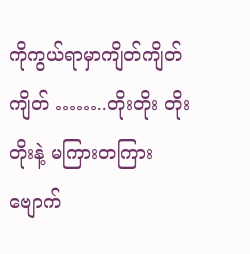ကိုကွယ်ရာမှာကျိတ်ကျိတ် ကျိတ် ……..တိုးတိုး တိုးတိုးနဲ့ မကြားတကြား ဗျောက်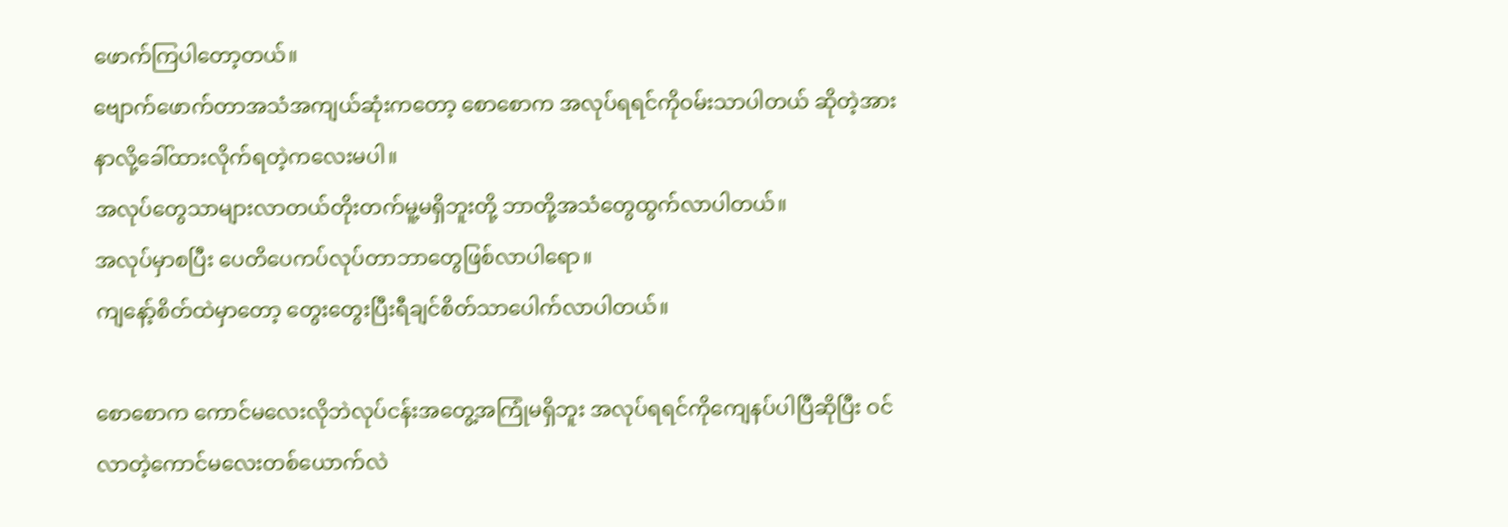ဖောက်ကြပါတော့တယ်။
ဗျောက်ဖောက်တာအသံအကျယ်ဆုံးကတော့ စောစောက အလုပ်ရရင်ကိုဝမ်းသာပါတယ် ဆိုတဲ့အားနာလို့ခေါ်ထားလိုက်ရတဲ့ကလေးမပါ။
အလုပ်တွေသာများလာတယ်တိုးတက်မူ့မရှိဘူးတို့ ဘာတို့အသံတွေထွက်လာပါတယ်။
အလုပ်မှာစပြီး ပေတိပေကပ်လုပ်တာဘာတွေဖြစ်လာပါရော။
ကျနော့်စိတ်ထဲမှာတော့ တွေးတွေးပြီးရီချင်စိတ်သာပေါက်လာပါတယ်။

စောစောက ကောင်မလေးလိုဘဲလုပ်ငန်းအတွေ့အကြုံမရှိဘူး အလုပ်ရရင်ကိုကျေနပ်ပါပြီဆိုပြီး ဝင်လာတဲ့ကောင်မလေးတစ်ယောက်လဲ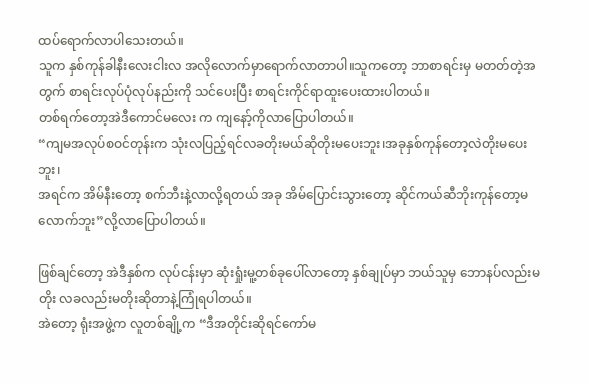ထပ်ရောက်လာပါသေးတယ်။
သူက နှစ်ကုန်ခါနီးလေးငါးလ အလိုလောက်မှာရောက်လာတာပါ။သူကတော့ ဘာစာရင်းမှ မတတ်တဲ့အတွက် စာရင်းလုပ်ပုံလုပ်နည်းကို သင်ပေးပြီး စာရင်းကိုင်ရာထူးပေးထားပါတယ်။
တစ်ရက်တော့အဲဒီကောင်မလေး က ကျနော့်ကိုလာပြောပါတယ်။
“ကျမအလုပ်စဝင်တုန်းက သုံးလပြည့်ရင်လခတိုးမယ်ဆိုတိုးမပေးဘူး၊အခုနှစ်ကုန်တော့လဲတိုးမပေးဘူး၊
အရင်က အိမ်နီးတော့ စက်ဘီးနဲ့လာလို့ရတယ် အခု အိမ်ပြောင်းသွားတော့ ဆိုင်ကယ်ဆီဘိုးကုန်တော့မလောက်ဘူး”လို့လာပြောပါတယ်။

ဖြစ်ချင်တော့ အဲဒီနှစ်က လုပ်ငန်းမှာ ဆုံးရှုံးမူ့တစ်ခုပေါ်လာတော့ နှစ်ချုပ်မှာ ဘယ်သူမှ ဘောနပ်လည်းမတိုး လခလည်းမတိုးဆိုတာနဲ့ကြုံရပါတယ်။
အဲတော့ ရုံးအဖွဲ့က လူတစ်ချို့က “ဒီအတိုင်းဆိုရင်ကော်မ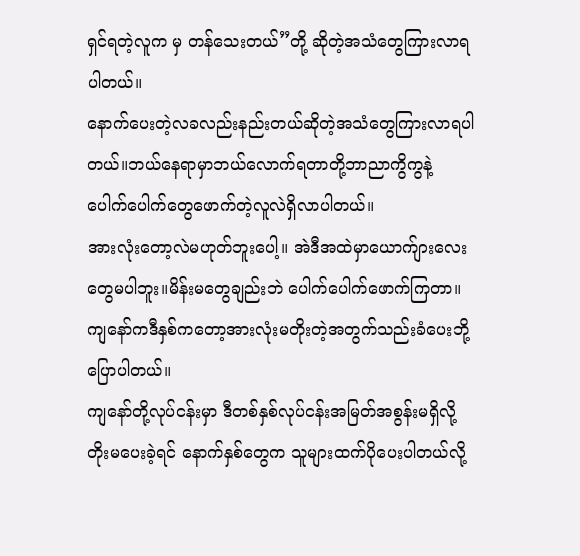ရှင်ရတဲ့လူက မှ တန်သေးတယ်”တို့ ဆိုတဲ့အသံတွေကြားလာရပါတယ်။
နောက်ပေးတဲ့လခလည်းနည်းတယ်ဆိုတဲ့အသံတွေကြားလာရပါတယ်။ဘယ်နေရာမှာဘယ်လောက်ရတာတို့ဘာညာကွိကွနဲ့ ပေါက်ပေါက်တွေဖောက်တဲ့လူလဲရှိလာပါတယ်။
အားလုံးတော့လဲမဟုတ်ဘူးပေါ့။ အဲဒီအထဲမှာယောက်ျားလေးတွေမပါဘူး။မိန်းမတွေချည်းဘဲ ပေါက်ပေါက်ဖောက်ကြတာ။
ကျနော်ကဒီနှစ်ကတော့အားလုံးမတိုးတဲ့အတွက်သည်းခံပေးဘို့ပြောပါတယ်။
ကျနော်တို့လုပ်ငန်းမှာ ဒီတစ်နှစ်လုပ်ငန်းအမြတ်အစွန်းမရှိလို့ တိုးမပေးခဲ့ရင် နောက်နှစ်တွေက သူများထက်ပိုပေးပါတယ်လို့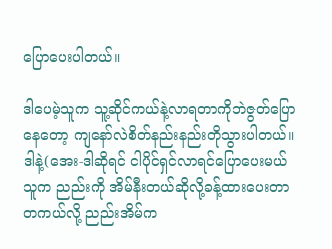ပြောပေးပါတယ်။

ဒါပေမဲ့သူက သူ့ဆိုင်ကယ်နဲ့လာရတာကိုဘဲဇွတ်ပြောနေတော့ ကျနော်လဲစိတ်နည်းနည်းတိုသွားပါတယ်။
ဒါနဲ့(အေး-ဒါဆိုရင် ငါပိုင်ရှင်လာရင်ပြောပေးမယ် သူက ညည်းကို အိမ်နီးတယ်ဆိုလို့ခန့်ထားပေးတာ
တကယ်လို့ ညည်းအိမ်က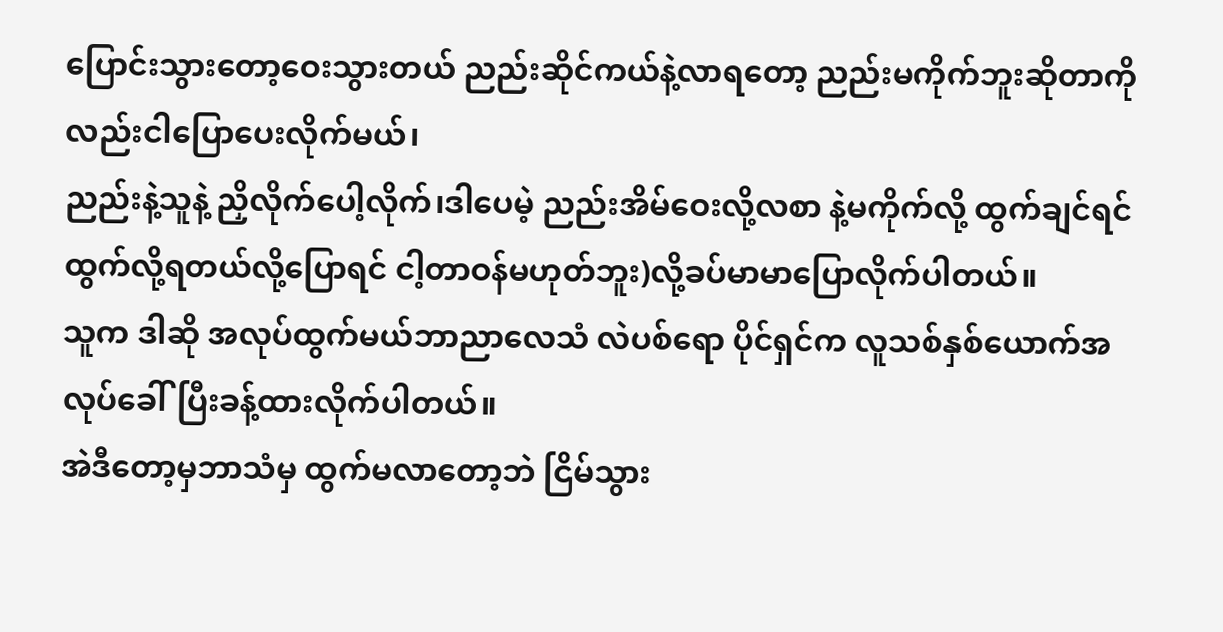ပြောင်းသွားတော့ဝေးသွားတယ် ညည်းဆိုင်ကယ်နဲ့လာရတော့ ညည်းမကိုက်ဘူးဆိုတာကိုလည်းငါပြောပေးလိုက်မယ်၊
ညည်းနဲ့သူနဲ့ ညှိလိုက်ပေါ့လိုက်၊ဒါပေမဲ့ ညည်းအိမ်ဝေးလို့လစာ နဲ့မကိုက်လို့ ထွက်ချင်ရင် ထွက်လို့ရတယ်လို့ပြောရင် ငါ့တာဝန်မဟုတ်ဘူး)လို့ခပ်မာမာပြောလိုက်ပါတယ်။
သူက ဒါဆို အလုပ်ထွက်မယ်ဘာညာလေသံ လဲပစ်ရော ပိုင်ရှင်က လူသစ်နှစ်ယောက်အလုပ်ခေါ်ပြီးခန့်ထားလိုက်ပါတယ်။
အဲဒီတော့မှဘာသံမှ ထွက်မလာတော့ဘဲ ငြိမ်သွား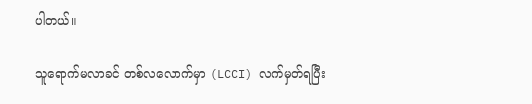ပါတယ်။

သူရောက်မလာခင် တစ်လလောက်မှာ (LCCI) လက်မှတ်ရပြီး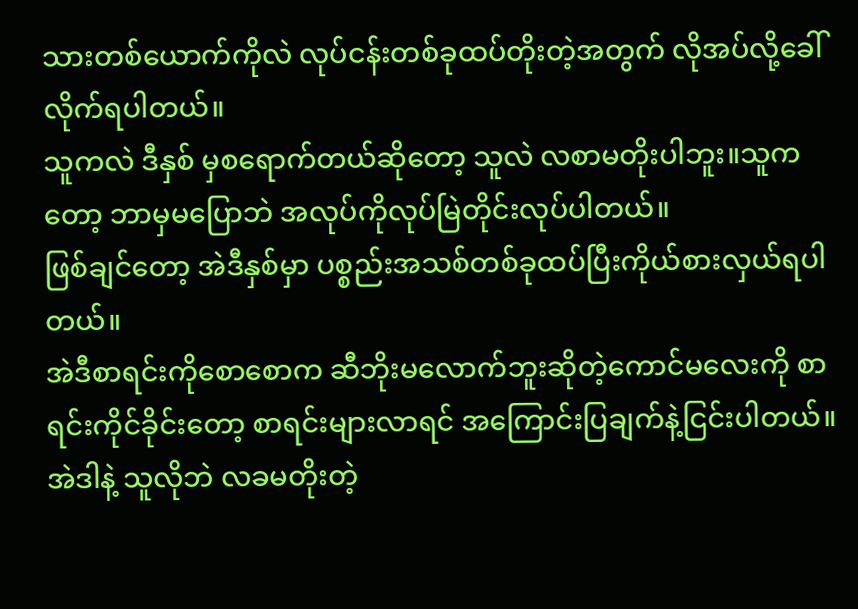သားတစ်ယောက်ကိုလဲ လုပ်ငန်းတစ်ခုထပ်တိုးတဲ့အတွက် လိုအပ်လို့ခေါ်လိုက်ရပါတယ်။
သူကလဲ ဒီနှစ် မှစရောက်တယ်ဆိုတော့ သူလဲ လစာမတိုးပါဘူး။သူကတော့ ဘာမှမပြောဘဲ အလုပ်ကိုလုပ်မြဲတိုင်းလုပ်ပါတယ်။
ဖြစ်ချင်တော့ အဲဒီနှစ်မှာ ပစ္စည်းအသစ်တစ်ခုထပ်ပြီးကိုယ်စားလှယ်ရပါတယ်။
အဲဒီစာရင်းကိုစောစောက ဆီဘိုးမလောက်ဘူးဆိုတဲ့ကောင်မလေးကို စာရင်းကိုင်ခိုင်းတော့ စာရင်းများလာရင် အကြောင်းပြချက်နဲ့ငြင်းပါတယ်။
အဲဒါနဲ့ သူလိုဘဲ လခမတိုးတဲ့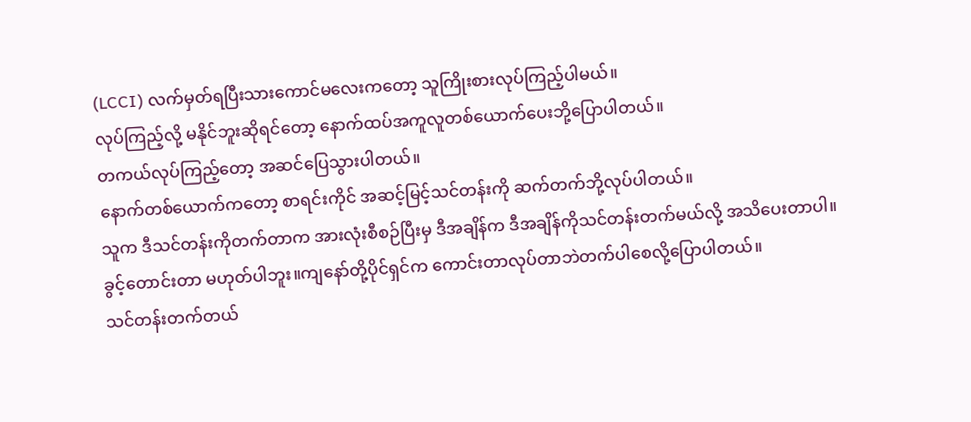(LCCI) လက်မှတ်ရပြီးသားကောင်မလေးကတော့ သူကြိုးစားလုပ်ကြည့်ပါမယ်။
လုပ်ကြည့်လို့ မနိုင်ဘူးဆိုရင်တော့ နောက်ထပ်အကူလူတစ်ယောက်ပေးဘို့ပြောပါတယ်။
တကယ်လုပ်ကြည့်တော့ အဆင်ပြေသွားပါတယ်။
နောက်တစ်ယောက်ကတော့ စာရင်းကိုင် အဆင့်မြင့်သင်တန်းကို ဆက်တက်ဘို့လုပ်ပါတယ်။
သူက ဒီသင်တန်းကိုတက်တာက အားလုံးစီစဉ်ပြီးမှ ဒီအချိန်က ဒီအချိန်ကိုသင်တန်းတက်မယ်လို့ အသိပေးတာပါ။
ခွင့်တောင်းတာ မဟုတ်ပါဘူး။ကျနော်တို့ပိုင်ရှင်က ကောင်းတာလုပ်တာဘဲတက်ပါစေလို့ပြောပါတယ်။
သင်တန်းတက်တယ်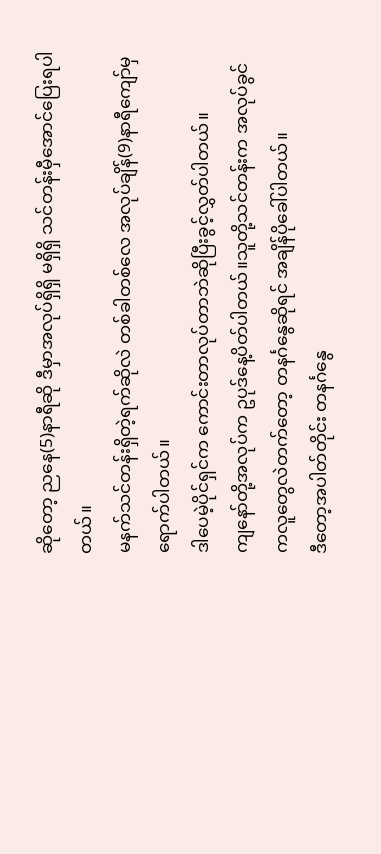ဆိုတော့ ညနေ(5)နာရီဆို ဒီမှာအလုပ်ရှိရှိ မရှိရှိ သင်တန်းမှီအောင်ပြေးရပါတယ်။
မနက်သင်တန်းရှိတဲ့ရက်ဆိုလဲ တစ်ခါတစ်လေ အလုပ်ချိန်(9)နာရီကျော်မှရောက်ပါတယ်။
ဒါပေမဲ့ပိုင်ရှင်က ကောင်းတာလုပ်တာဘဲဆိုပြီးခွင့်လွှတ်ပါတယ်။
ကျနော်တို့အလုပ်က ဥပုဒ်နေ့ပိတ်ပါတယ်။သူတို့သင်တန်းက အလုပ်ခွင်ကလူတွေလဲတက်တော့ တနင်္ဂနွေဆိုရင် အချိန်ပိုခေါ်ပါတယ်။
ဒီတော့အပါတ်တိုင်း တနင်္ဂနွေ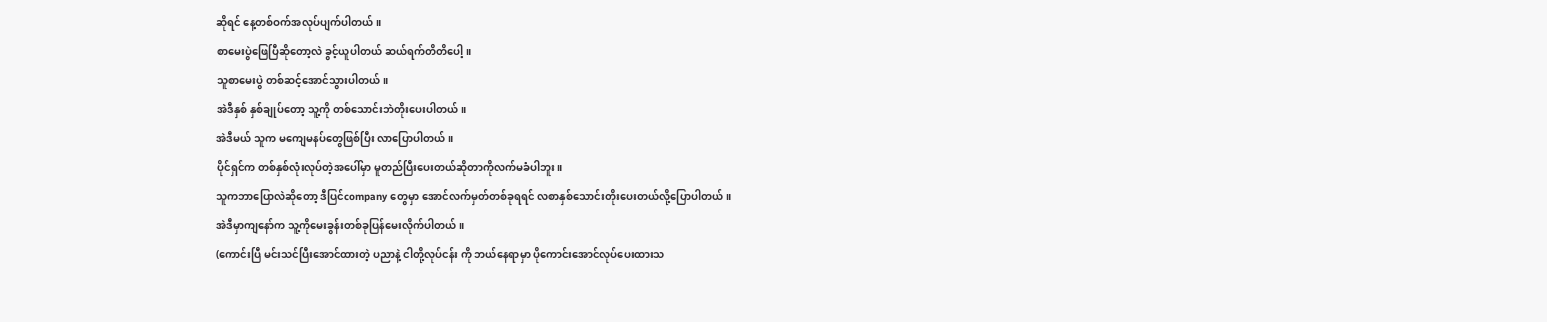ဆိုရင် နေ့တစ်ဝက်အလုပ်ပျက်ပါတယ်။
စာမေးပွဲဖြေပြီဆိုတော့လဲ ခွင့်ယူပါတယ် ဆယ်ရက်တိတိပေါ့။
သူစာမေးပွဲ တစ်ဆင့်အောင်သွားပါတယ်။
အဲဒီနှစ် နှစ်ချုပ်တော့ သူ့ကို တစ်သောင်းဘဲတိုးပေးပါတယ်။
အဲဒီမယ် သူက မကျေမနပ်တွေဖြစ်ပြီး လာပြောပါတယ်။
ပိုင်ရှင်က တစ်နှစ်လုံးလုပ်တဲ့အပေါ်မှာ မူတည်ပြီးပေးတယ်ဆိုတာကိုလက်မခံပါဘူး။
သူကဘာပြောလဲဆိုတော့ ဒီပြင်company တွေမှာ အောင်လက်မှတ်တစ်ခုရရင် လစာနှစ်သောင်းတိုးပေးတယ်လို့ပြောပါတယ်။
အဲဒီမှာကျနော်က သူ့ကိုမေးခွန်းတစ်ခုပြန်မေးလိုက်ပါတယ်။
(ကောင်းပြီ မင်းသင်ပြီးအောင်ထားတဲ့ ပညာနဲ့ ငါတို့လုပ်ငန်း ကို ဘယ်နေရာမှာ ပိုကောင်းအောင်လုပ်ပေးထားသ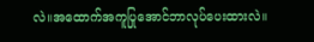လဲ။အထောက်အကူပြုအောင်ဘာလုပ်ပေးထားလဲ။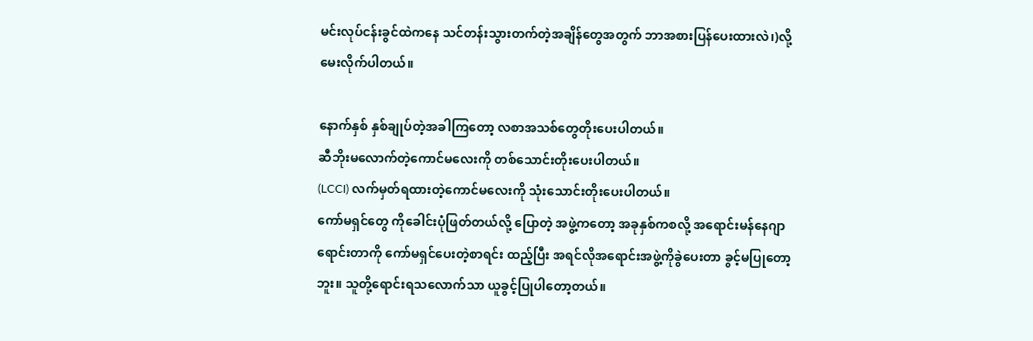မင်းလုပ်ငန်းခွင်ထဲကနေ သင်တန်းသွားတက်တဲ့အချိန်တွေအတွက် ဘာအစားပြန်ပေးထားလဲ၊)လို့မေးလိုက်ပါတယ်။

နောက်နှစ် နှစ်ချုပ်တဲ့အခါကြတော့ လစာအသစ်တွေတိုးပေးပါတယ်။
ဆီဘိုးမလောက်တဲ့ကောင်မလေးကို တစ်သောင်းတိုးပေးပါတယ်။
(LCCI) လက်မှတ်ရထားတဲ့ကောင်မလေးကို သုံးသောင်းတိုးပေးပါတယ်။
ကော်မရှင်တွေ ကိုခေါင်းပုံဖြတ်တယ်လို့ ပြောတဲ့ အဖွဲ့ကတော့ အခုနှစ်ကစလို့ အရောင်းမန်နေဂျာရောင်းတာကို ကော်မရှင်ပေးတဲ့စာရင်း ထည့်ပြီး အရင်လိုအရောင်းအဖွဲ့ကိုခွဲပေးတာ ခွင့်မပြုတော့ဘူး။ သူတို့ရောင်းရသလောက်သာ ယူခွင့်ပြုပါတော့တယ်။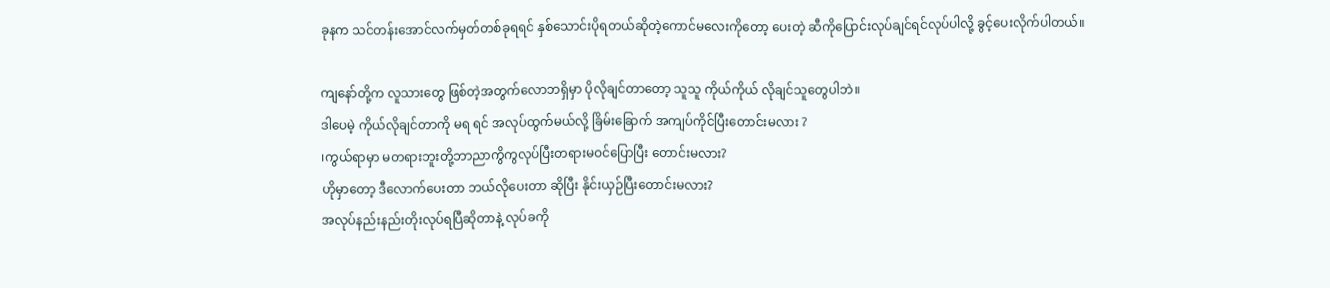ခုနက သင်တန်းအောင်လက်မှတ်တစ်ခုရရင် နှစ်သောင်းပိုရတယ်ဆိုတဲ့ကောင်မလေးကိုတော့ ပေးတဲ့ ဆီကိုပြောင်းလုပ်ချင်ရင်လုပ်ပါလို့ ခွင့်ပေးလိုက်ပါတယ်။

ကျနော်တို့က လူသားတွေ ဖြစ်တဲ့အတွက်လောဘရှိမှာ ပိုလိုချင်တာတော့ သူသူ ကိုယ်ကိုယ် လိုချင်သူတွေပါဘဲ။
ဒါပေမဲ့ ကိုယ်လိုချင်တာကို မရ ရင် အလုပ်ထွက်မယ်လို့ ခြိမ်းခြောက် အကျပ်ကိုင်ပြီးတောင်းမလား ?
၊ကွယ်ရာမှာ မတရားဘူးတို့ဘာညာကွိကွလုပ်ပြီးတရားမဝင်ပြောပြီး တောင်းမလား?
ဟိုမှာတော့ ဒီလောက်ပေးတာ ဘယ်လိုပေးတာ ဆိုပြီး နိုင်းယှဉ်ပြီးတောင်းမလား?
အလုပ်နည်းနည်းတိုးလုပ်ရပြီဆိုတာနဲ့ လုပ်ခကို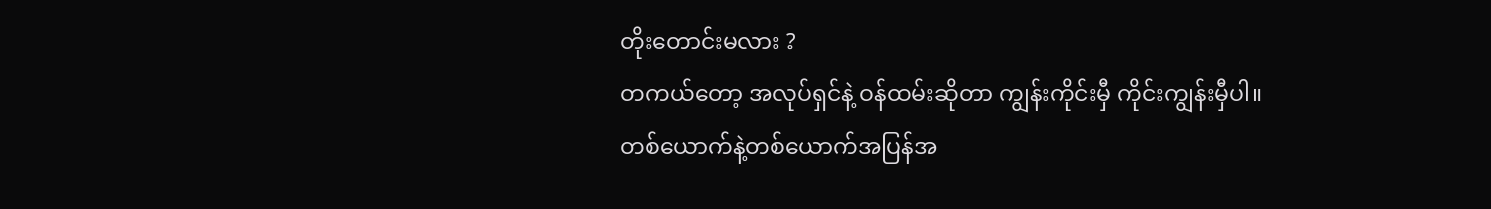တိုးတောင်းမလား ?
တကယ်တော့ အလုပ်ရှင်နဲ့ ဝန်ထမ်းဆိုတာ ကျွန်းကိုင်းမှီ ကိုင်းကျွန်းမှီပါ။
တစ်ယောက်နဲ့တစ်ယောက်အပြန်အ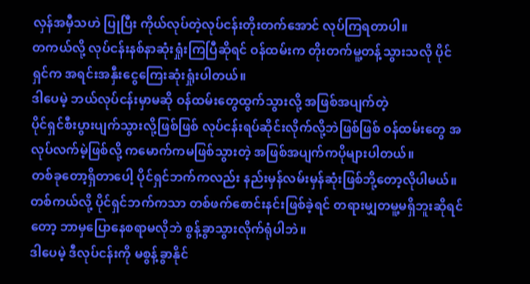လှန်အမှီသဟဲ ပြုပြီး ကိုယ်လုပ်တဲ့လုပ်ငန်းတိုးတက်အောင် လုပ်ကြရတာပါ။
တကယ်လို့ လုပ်ငန်းနစ်နာဆုံးရှုံးကြပြီဆိုရင် ဝန်ထမ်းက တိုးတက်မူ့တန့်သွားသလို ပိုင်ရှင်က အရင်းအနှီးငွေကြေးဆုံးရှုံးပါတယ်။
ဒါပေမဲ့ ဘယ်လုပ်ငန်းမှာမဆို ဝန်ထမ်းတွေထွက်သွားလို့ အဖြစ်အပျက်တဲ့
ပိုင်ရှင်စီးပွားပျက်သွားလို့ဖြစ်ဖြစ် လုပ်ငန်းရပ်ဆိုင်းလိုက်လို့ဘဲဖြစ်ဖြစ် ဝန်ထမ်းတွေ အလုပ်လက်မဲ့ဖြစ်လို့ ကမောက်ကမဖြစ်သွားတဲ့ အဖြစ်အပျက်ကပိုများပါတယ်။
တစ်ခုတော့ရှိတာပေါ့ ပိုင်ရှင်ဘက်ကလည်း နည်းမှန်လမ်းမှန်ဆုံးဖြစ်ဘို့တော့လိုပါမယ်။
တစ်ကယ်လို့ ပိုင်ရှင်ဘက်ကသာ တစ်ဖက်စောင်းနင်းဖြစ်ခဲ့ရင် တရားမျှတမူ့မရှိဘူးဆိုရင်တော့ ဘာမှပြောနေစရာမလိုဘဲ စွန့်ခွာသွားလိုက်ရုံပါဘဲ။
ဒါပေမဲ့ ဒီလုပ်ငန်းကို မစွန့်ခွာနိုင်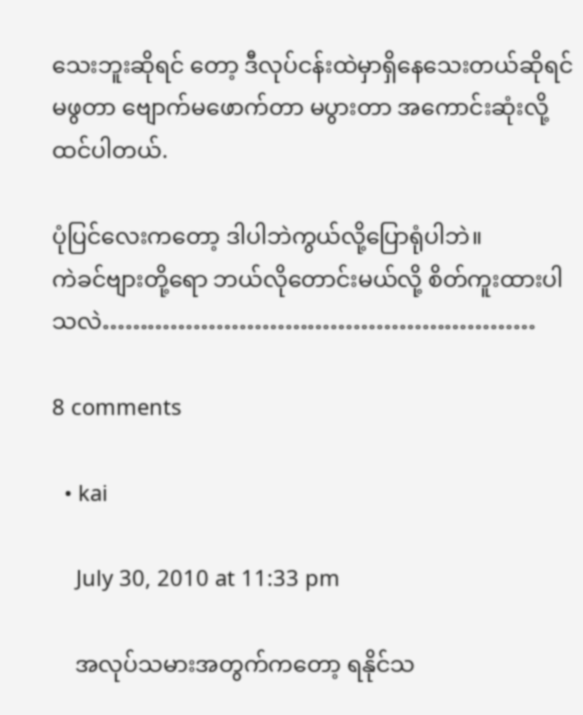သေးဘူးဆိုရင် တော့ ဒီလုပ်ငန်းထဲမှာရှိနေသေးတယ်ဆိုရင် မဖွတာ ဗျောက်မဖောက်တာ မပွားတာ အကောင်းဆုံးလို့ထင်ပါတယ်.

ပုံပြင်လေးကတော့ ဒါပါဘဲကွယ်လို့ပြောရုံပါဘဲ။
ကဲခင်ဗျားတို့ရော ဘယ်လိုတောင်းမယ်လို့ စိတ်ကူးထားပါသလဲ…………………………………………………

8 comments

  • kai

    July 30, 2010 at 11:33 pm

    အလုပ်သမားအတွက်ကတော့ ရနိုင်သ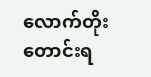လောက်တိုးတောင်းရ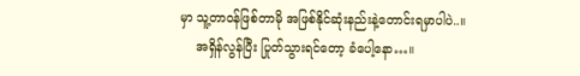မှာ သူ့တာဝန်ဖြစ်တာမို အဖြစ်နိုင်ဆုံးနည်းနဲ့တောင်းရမှာပါပဲ..။
    အရှိန်လွန်ပြီး ပြုတ်သွားရင်တော့ ခံပေါ့နော…။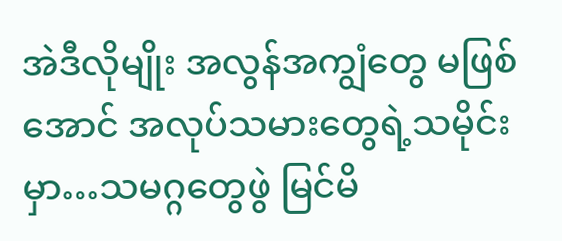အဲဒီလိုမျိုး အလွန်အကျွံတွေ မဖြစ်အောင် အလုပ်သမားတွေရဲ့သမိုင်းမှာ…သမဂ္ဂတွေဖွဲ မြင်မိ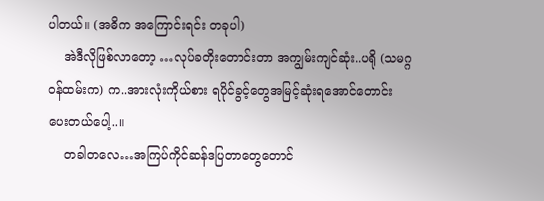ပါတယ်။ (အဓိက အကြောင်းရင်း တခုပါ)
    အဲဒီလိုဖြစ်လာတော့ …လုပ်ခတိုးတောင်းတာ အကျွမ်းကျင်ဆုံး..ပရို (သမဂ္ဂဝန်ထမ်းက) က..အားလုံးကိုယ်စား ရပိုင်ခွင့်တွေအမြင့်ဆုံးရအောင်တောင်းပေးတယ်ပေါ့..။
    တခါတလေ…အကြပ်ကိုင်ဆန်ဒပြတာတွေတောင်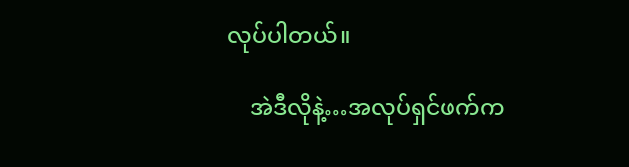လုပ်ပါတယ်။

    အဲဒီလိုနဲ့…အလုပ်ရှင်ဖက်က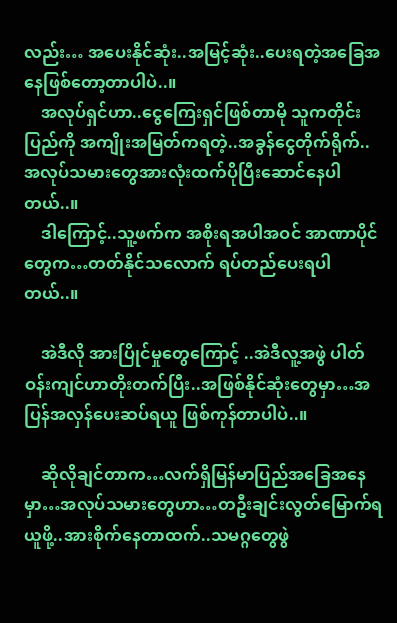လည်း… အပေးနိုင်ဆုံး..အမြင့်ဆုံး..ပေးရတဲ့အခြေအနေဖြစ်တော့တာပါပဲ..။
    အလုပ်ရှင်ဟာ..ငွေကြေးရှင်ဖြစ်တာမို သူကတိုင်းပြည်ကို အကျိုးအမြတ်ကရတဲ့..အခွန်ငွေတိုက်ရိုက်..အလုပ်သမားတွေအားလုံးထက်ပိုပြီးဆောင်နေပါတယ်..။
    ဒါကြောင့်..သူ့ဖက်က အစိုးရအပါအဝင် အာဏာပိုင်တွေက…တတ်နိုင်သလောက် ရပ်တည်ပေးရပါတယ်..။

    အဲဒီလို အားပြိုင်မှုတွေကြောင့် ..အဲဒီလူ့အဖွဲ ပါတ်ဝန်းကျင်ဟာတိုးတက်ပြီး..အဖြစ်နိုင်ဆုံးတွေမှာ…အပြန်အလှန်ပေးဆပ်ရယူ ဖြစ်ကုန်တာပါပဲ..။

    ဆိုလိုချင်တာက…လက်ရှိမြန်မာပြည်အခြေအနေမှာ…အလုပ်သမားတွေဟာ…တဦးချင်းလွတ်မြောက်ရယူဖို့..အားစိုက်နေတာထက်..သမဂ္ဂတွေဖွဲ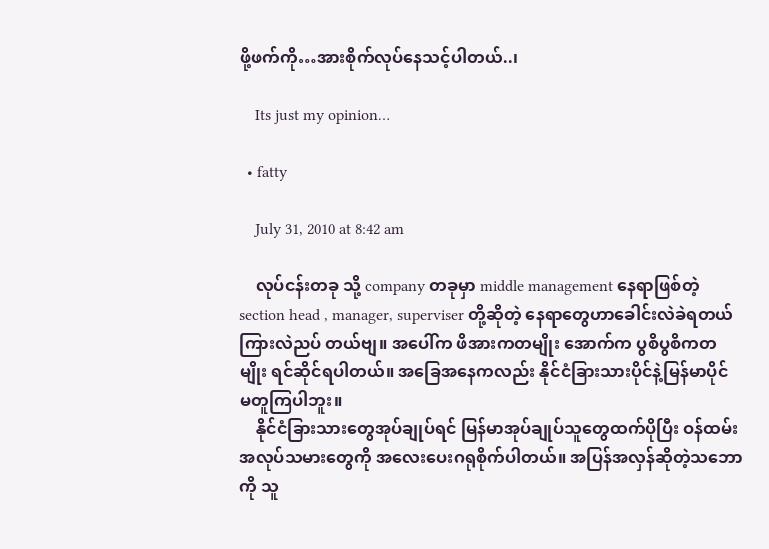ဖို့ဖက်ကို…အားစိုက်လုပ်နေသင့်ပါတယ်..၊

    Its just my opinion…

  • fatty

    July 31, 2010 at 8:42 am

    လုပ်ငန်းတခု သို့ company တခုမှာ middle management နေရာဖြစ်တဲ့ section head , manager, superviser တို့ဆိုတဲ့ နေရာတွေဟာခေါင်းလဲခဲရတယ် ကြားလဲညပ် တယ်ဗျ။ အပေါ်က ဖိအားကတမျိုး အောက်က ပွစိပွစိကတမျိုး ရင်ဆိုင်ရပါတယ်။ အခြေအနေကလည်း နိုင်ငံခြားသားပိုင်နဲ့မြန်မာပိုင် မတူကြပါဘူး။
    နိုင်ငံခြားသားတွေအုပ်ချုပ်ရင် မြန်မာအုပ်ချုပ်သူတွေထက်ပိုပြီး ဝန်ထမ်း အလုပ်သမားတွေကို အလေးပေးဂရုစိုက်ပါတယ်။ အပြန်အလှန်ဆိုတဲ့သဘောကို သူ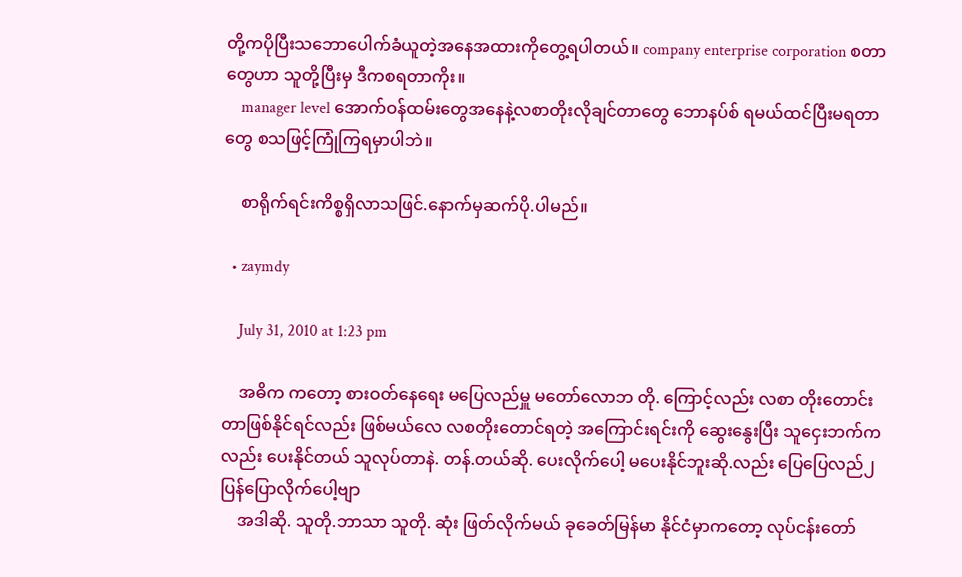တို့ကပိုပြီးသဘောပေါက်ခံယူတဲ့အနေအထားကိုတွေ့ရပါတယ်။ company enterprise corporation စတာတွေဟာ သူတို့ပြီးမှ ဒီကစရတာကိုး။
    manager level အောက်ဝန်ထမ်းတွေအနေနဲ့လစာတိုးလိုချင်တာတွေ ဘောနပ်စ် ရမယ်ထင်ပြီးမရတာတွေ စသဖြင့်ကြုံကြရမှာပါဘဲ။

    စာရိုက်ရင်းကိစ္စရှိလာသဖြင်.နောက်မှဆက်ပို.ပါမည်။

  • zaymdy

    July 31, 2010 at 1:23 pm

    အဓိက ကတော့ စားဝတ်နေရေး မပြေလည်မှူ မတော်လောဘ တို. ကြောင့်လည်း လစာ တိုးတောင်းတာဖြစ်နိုင်ရင်လည်း ဖြစ်မယ်လေ လစတိုးတောင်ရတဲ့ အကြောင်းရင်းကို ဆွေးနွေးပြီး သူငှေးဘက်ကလည်း ပေးနိုင်တယ် သူလုပ်တာနဲ. တန်.တယ်ဆို. ပေးလိုက်ပေါ့ မပေးနိုင်ဘူးဆို.လည်း ပြေပြေလည်၂ ပြန်ပြောလိုက်ပေါ့ဗျာ
    အဒါဆို. သူတို.ဘာသာ သူတို. ဆုံး ဖြတ်လိုက်မယ် ခုခေတ်မြန်မာ နိုင်ငံမှာကတော့ လုပ်ငန်းတော်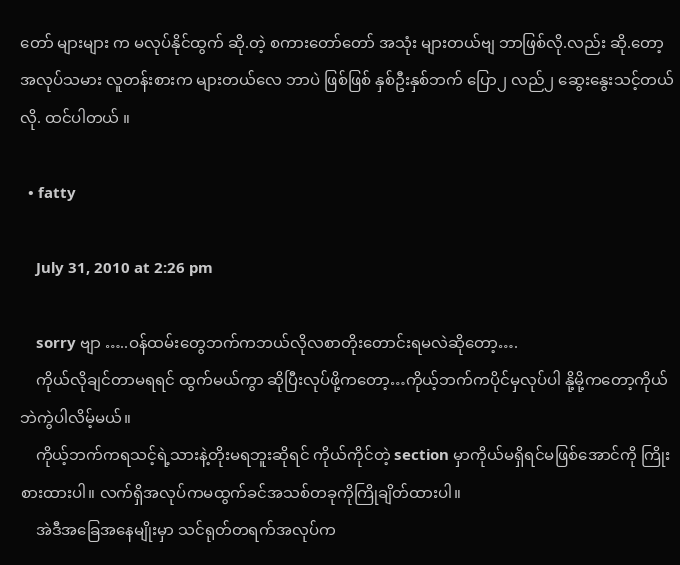တော် များများ က မလုပ်နိုင်ထွက် ဆို.တဲ့ စကားတော်တော် အသုံး များတယ်ဗျ ဘာဖြစ်လို.လည်း ဆို.တော့ အလုပ်သမား လူတန်းစားက များတယ်လေ ဘာပဲ ဖြစ်ဖြစ် နှစ်ဦးနှစ်ဘက် ပြော၂ လည်၂ ဆွေးနွေးသင့်တယ်လို. ထင်ပါတယ် ။

  • fatty

    July 31, 2010 at 2:26 pm

    sorry ဗျာ …..ဝန်ထမ်းတွေဘက်ကဘယ်လိုလစာတိုးတောင်းရမလဲဆိုတော့….
    ကိုယ်လိုချင်တာမရရင် ထွက်မယ်ကွာ ဆိုပြီးလုပ်ဖို့ကတော့…ကိုယ့်ဘက်ကပိုင်မှလုပ်ပါ နို့မို့ကတော့ကိုယ်ဘဲကွဲပါလိမ့်မယ်။
    ကိုယ့်ဘက်ကရသင့်ရဲ့သားနဲ့တိုးမရဘူးဆိုရင် ကိုယ်ကိုင်တဲ့ section မှာကိုယ်မရှိရင်မဖြစ်အောင်ကို ကြိုးစားထားပါ။ လက်ရှိအလုပ်ကမထွက်ခင်အသစ်တခုကိုကြိုချိတ်ထားပါ။
    အဲဒီအခြေအနေမျိုးမှာ သင်ရုတ်တရက်အလုပ်က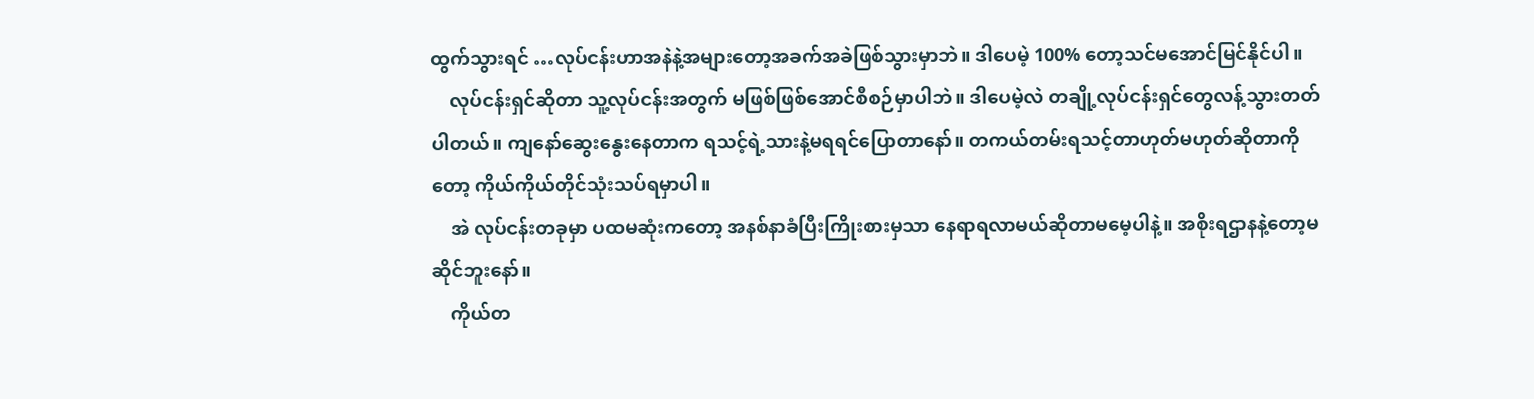ထွက်သွားရင် …လုပ်ငန်းဟာအနဲနဲ့အများတော့အခက်အခဲဖြစ်သွားမှာဘဲ။ ဒါပေမဲ့ 100% တော့သင်မအောင်မြင်နိုင်ပါ။
    လုပ်ငန်းရှင်ဆိုတာ သူ့လုပ်ငန်းအတွက် မဖြစ်ဖြစ်အောင်စီစဉ်မှာပါဘဲ။ ဒါပေမဲ့လဲ တချို့လုပ်ငန်းရှင်တွေလန့်သွားတတ်ပါတယ်။ ကျနော်ဆွေးနွေးနေတာက ရသင့်ရဲ့သားနဲ့မရရင်ပြောတာနော်။ တကယ်တမ်းရသင့်တာဟုတ်မဟုတ်ဆိုတာကိုတော့ ကိုယ်ကိုယ်တိုင်သုံးသပ်ရမှာပါ။
    အဲ လုပ်ငန်းတခုမှာ ပထမဆုံးကတော့ အနစ်နာခံပြီးကြိုးစားမှသာ နေရာရလာမယ်ဆိုတာမမေ့ပါနဲ့။ အစိုးရဌာနနဲ့တော့မဆိုင်ဘူးနော်။
    ကိုယ်တ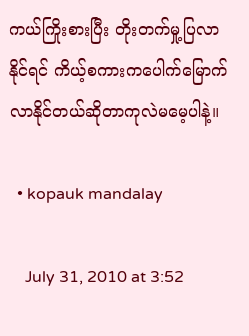ကယ်ကြိုးစားပြီး တိုးတက်မှု့ပြလာနိုင်ရင် ကိယ့်စကားကပေါက်မြောက်လာနိုင်တယ်ဆိုတာကုလဲမမေ့ပါနဲ့။

  • kopauk mandalay

    July 31, 2010 at 3:52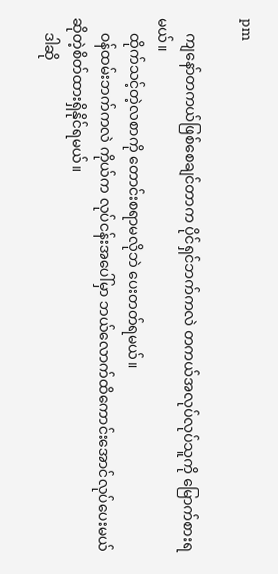pm

    ကျနော်တကယ်ဖြစ်စေချင်တာက ပိုင်ရှင်ဘက်ကလဲ တကယ်အလုပ်လုပ်သူကို မြောက်စားရမယ်။
    ထိုက်သင့်တဲ့လစာကို တောင်းစရာမလိုဘဲ ပေးတတ်ရမယ်။
    ဝန်ထမ်းဘက်ကလဲ ကိုယ်က လုပ်ငန်းအပေါ်မှာ ဘယ်လောက်ထိကောင်းအောင်လုပ်ပေးမယ်ဆိုတဲ့စိတ်ထားရှိနိုင်ရမယ်။
    ဒါဆို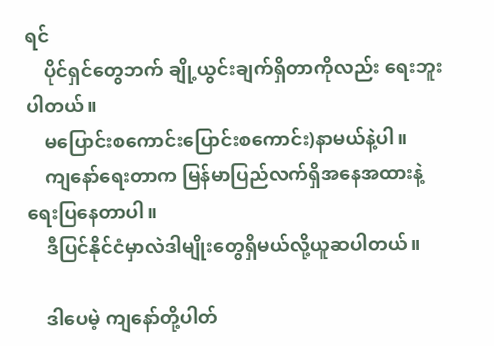ရင်
    ပိုင်ရှင်တွေဘက် ချို့ယွင်းချက်ရှိတာကိုလည်း ရေးဘူးပါတယ်။
    မပြောင်းစကောင်းပြောင်းစကောင်း)နာမယ်နဲ့ပါ။
    ကျနော်ရေးတာက မြန်မာပြည်လက်ရှိအနေအထားနဲ့ရေးပြနေတာပါ။
    ဒီပြင်နိုင်ငံမှာလဲဒါမျိုးတွေရှိမယ်လို့ယူဆပါတယ်။

    ဒါပေမဲ့ ကျနော်တို့ပါတ်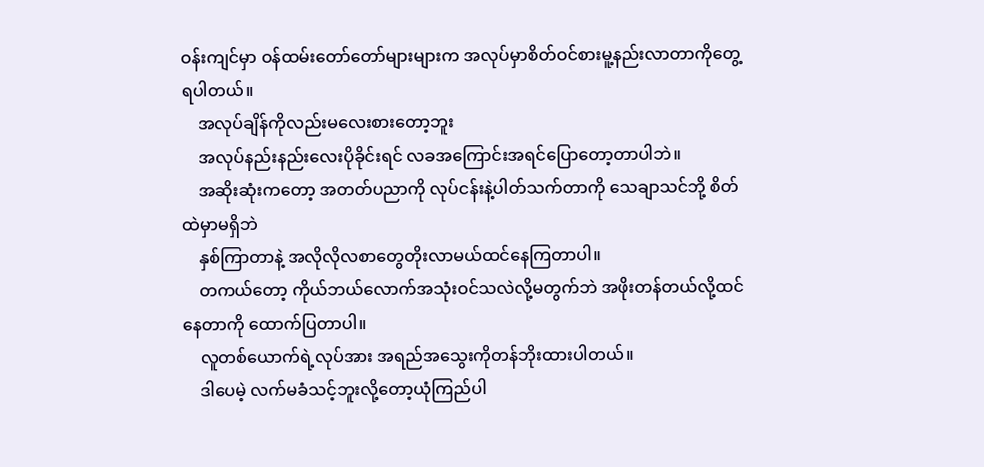ဝန်းကျင်မှာ ဝန်ထမ်းတော်တော်များများက အလုပ်မှာစိတ်ဝင်စားမူ့နည်းလာတာကိုတွေ့ရပါတယ်။
    အလုပ်ချိန်ကိုလည်းမလေးစားတော့ဘူး
    အလုပ်နည်းနည်းလေးပိုခိုင်းရင် လခအကြောင်းအရင်ပြောတော့တာပါဘဲ။
    အဆိုးဆုံးကတော့ အတတ်ပညာကို လုပ်ငန်းနဲ့ပါတ်သက်တာကို သေချာသင်ဘို့ စိတ်ထဲမှာမရှိဘဲ
    နှစ်ကြာတာနဲ့ အလိုလိုလစာတွေတိုးလာမယ်ထင်နေကြတာပါ။
    တကယ်တော့ ကိုယ်ဘယ်လောက်အသုံးဝင်သလဲလို့မတွက်ဘဲ အဖိုးတန်တယ်လို့ထင်နေတာကို ထောက်ပြတာပါ။
    လူတစ်ယောက်ရဲ့လုပ်အား အရည်အသွေးကိုတန်ဘိုးထားပါတယ်။
    ဒါပေမဲ့ လက်မခံသင့်ဘူးလို့တော့ယုံကြည်ပါ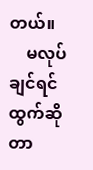တယ်။
    မလုပ်ချင်ရင်ထွက်ဆိုတာ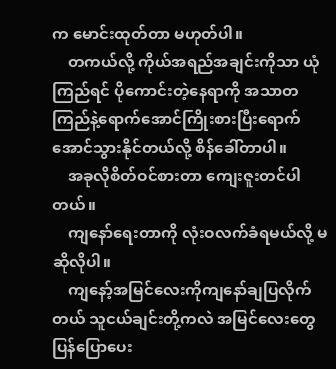က မောင်းထုတ်တာ မဟုတ်ပါ။
    တကယ်လို့ ကိုယ်အရည်အချင်းကိုသာ ယုံကြည်ရင် ပိုကောင်းတဲ့နေရာကို အသာတကြည်နဲ့ရောက်အောင်ကြိုးစားပြီးရောက်အောင်သွားနိုင်တယ်လို့ စိန်ခေါ်တာပါ။
    အခုလိုစိတ်ဝင်စားတာ ကျေးဇူးတင်ပါတယ်။
    ကျနော်ရေးတာကို လုံးဝလက်ခံရမယ်လို့ မဆိုလိုပါ။
    ကျနော့်အမြင်လေးကိုကျနော်ချပြလိုက်တယ် သူငယ်ချင်းတို့ကလဲ အမြင်လေးတွေပြန်ပြောပေး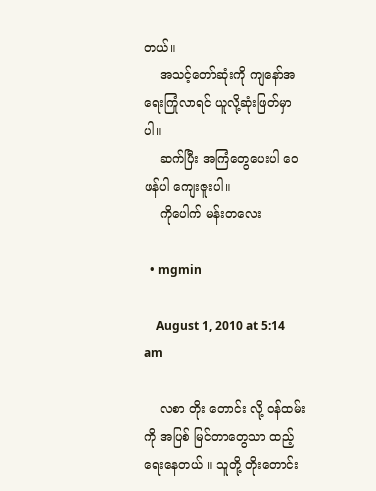တယ်။
    အသင့်တော်ဆုံးကို ကျနော်အရေးကြုံလာရင် ယူလို့ဆုံးဖြတ်မှာပါ။
    ဆက်ပြီး အကြံတွေပေးပါ ဝေဖန်ပါ ကျေးဇူးပါ။
    ကိုပေါက် မန်းတလေး

  • mgmin

    August 1, 2010 at 5:14 am

    လစာ တိုး တောင်း လို့ ဝန်ထမ်းကို အပြစ် မြင်တာတွေသာ ထည့်ရေးနေတယ် ။ သူတို့ တိုးတောင်း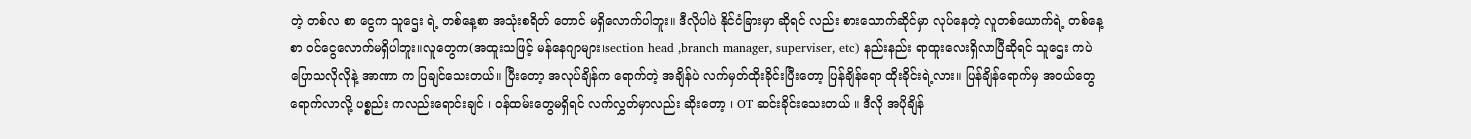တဲ့ တစ်လ စာ ငွေက သူဌေး ရဲ့ တစ်နေ့စာ အသုံးစရိတ် တောင် မရှိလောက်ပါဘူး။ ဒီလိုပါပဲ နိုင်ငံခြားမှာ ဆိုရင် လည်း စားသောက်ဆိုင်မှာ လုပ်နေတဲ့ လူတစ်ယောက်ရဲ့ တစ်နေ့စာ ဝင်ငွေလောက်မရှိပါဘူး။လူတွေက(အထူးသဖြင့် မန်နေဂျာများ၊section head ,branch manager, superviser, etc) နည်းနည်း ရာထူးလေးရှိလာပြီဆိုရင် သူဌေး ကပဲ ပြောသလိုလိုနဲ့ အာဏာ က ပြချင်သေးတယ်။ ပြီးတော့ အလုပ်ချိန်က ရောက်တဲ့ အချိန်ပဲ လက်မှတ်ထိုးခိုင်းပြီးတော့ ပြန်ချိန်ရော ထိုးခိုင်းရဲ့လား။ ပြန်ချိန်ရောက်မှ အဝယ်တွေရောက်လာလို့ ပစ္စည်း ကလည်းရောင်းချင် ၊ ဝန်ထမ်းတွေမရှိရင် လက်လွှတ်မှာလည်း ဆိုးတော့ ၊ OT ဆင်းခိုင်းသေးတယ် ။ ဒီလို အပိုချိန်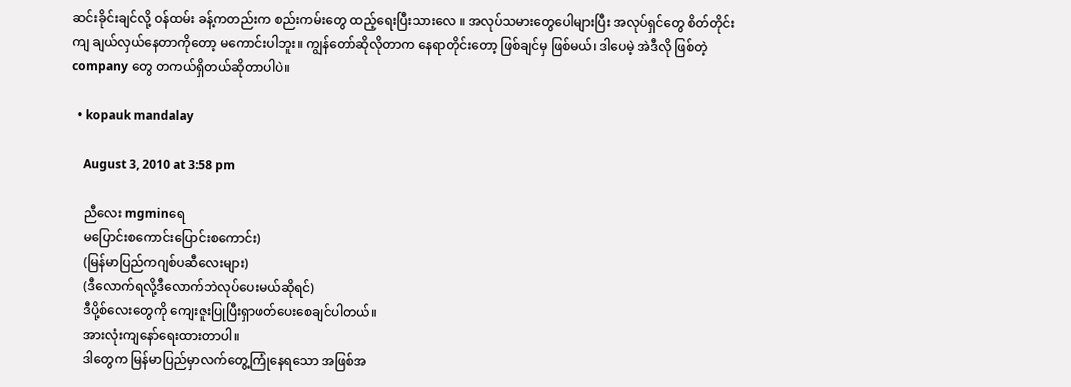ဆင်းခိုင်းချင်လို့ ဝန်ထမ်း ခန့်ကတည်းက စည်းကမ်းတွေ ထည့်ရေးပြီးသားလေ ။ အလုပ်သမားတွေပေါများပြီး အလုပ်ရှင်တွေ စိတ်တိုင်းကျ ချယ်လှယ်နေတာကိုတော့ မကောင်းပါဘူး။ ကျွန်တော်ဆိုလိုတာက နေရာတိုင်းတော့ ဖြစ်ချင်မှ ဖြစ်မယ်၊ ဒါပေမဲ့ အဲဒီလို ဖြစ်တဲ့ company တွေ တကယ်ရှိတယ်ဆိုတာပါပဲ။

  • kopauk mandalay

    August 3, 2010 at 3:58 pm

    ညီလေး mgminရေ
    မပြောင်းစကောင်းပြောင်းစကောင်း)
    (မြန်မာပြည်ကဂျစ်ပဆီလေးများ)
    (ဒီလောက်ရလို့ဒီလောက်ဘဲလုပ်ပေးမယ်ဆိုရင်)
    ဒီပို့စ်လေးတွေကို ကျေးဇူးပြုပြီးရှာဖတ်ပေးစေချင်ပါတယ်။
    အားလုံးကျနော်ရေးထားတာပါ။
    ဒါတွေက မြန်မာပြည်မှာလက်တွေ့ကြုံနေရသော အဖြစ်အ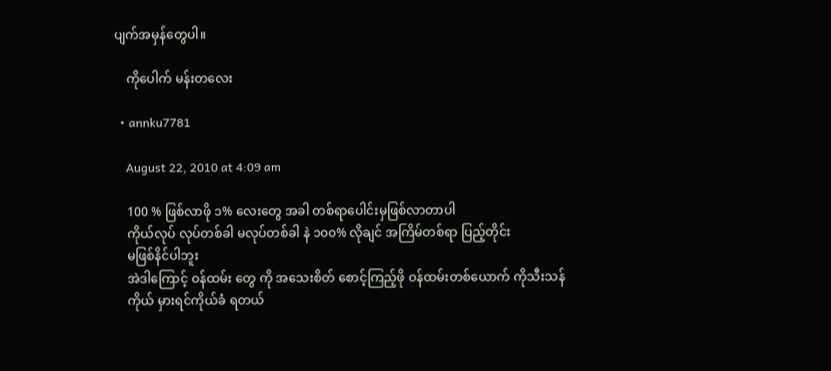ပျက်အမှန်တွေပါ။

    ကိုပေါက် မန်းတလေး

  • annku7781

    August 22, 2010 at 4:09 am

    100 % ဖြစ်လာဖို ၁% လေးတွေ အခါ တစ်ရာပေါင်းမှဖြစ်လာတာပါ
    ကိုယ်လုပ် လုပ်တစ်ခါ မလုပ်တစ်ခါ နဲ ၁၀၀% လိုချင် အကြိမ်တစ်ရာ ပြည့်တိုင်း
    မဖြစ်နိင်ပါဘူး
    အဲဒါကြောင့် ဝန်ထမ်း တွေ ကို အသေးစိတ် စောင့်ကြည့်ဖို ဝန်ထမ်းတစ်ယောက် ကိုသီးသန်
    ကိုယ် မှားရင်ကိုယ်ခံ ရတယ်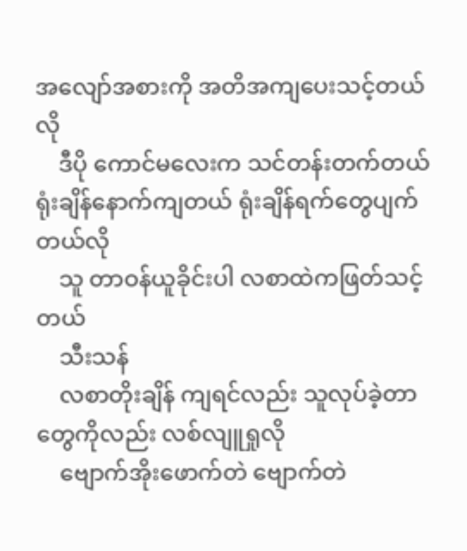အလျော်အစားကို အတိအကျပေးသင့်တယ်လို
    ဒီပို ကောင်မလေးက သင်တန်းတက်တယ် ရုံးချိန်နောက်ကျတယ် ရုံးချိန်ရက်တွေပျက်တယ်လို
    သူ တာဝန်ယူခိုင်းပါ လစာထဲကဖြတ်သင့်တယ်
    သီးသန်
    လစာတိုးချိန် ကျရင်လည်း သူလုပ်ခဲ့တာတွေကိုလည်း လစ်လျူရှုလို
    ဗျောက်အိုးဖောက်တဲ ဗျောက်တဲ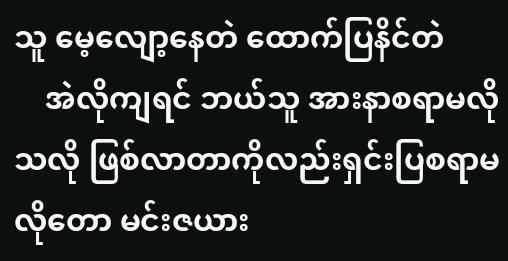သူ မေ့လျော့နေတဲ ထောက်ပြနိင်တဲ
    အဲလိုကျရင် ဘယ်သူ အားနာစရာမလိုသလို ဖြစ်လာတာကိုလည်းရှင်းပြစရာမလိုတော မင်းဇယား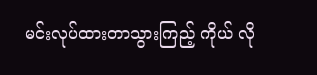မင်းလုပ်ထားတာသွားကြည့် ကိုယ် လို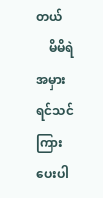တယ်
    မိမိရဲ အမှားရင်သင်ကြားပေးပါ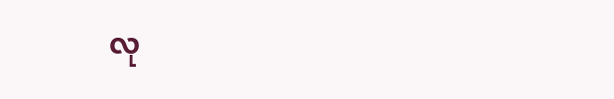လု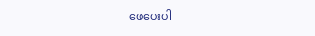ဖေပေးပါ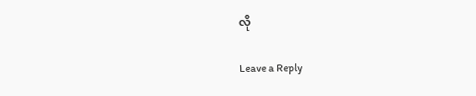လို

Leave a Reply